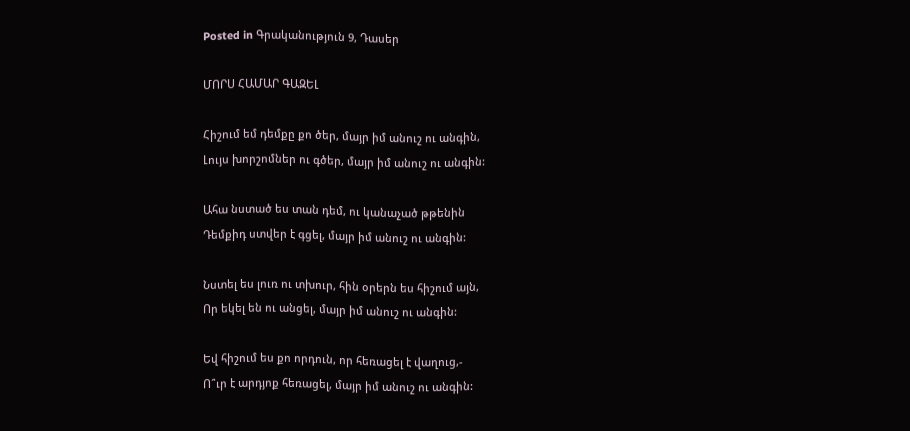Posted in Գրականություն 9, Դասեր

ՄՈՐՍ ՀԱՄԱՐ ԳԱԶԵԼ

Հիշում եմ դեմքը քո ծեր, մայր իմ անուշ ու անգին,
Լույս խորշոմներ ու գծեր, մայր իմ անուշ ու անգին:

Ահա նստած ես տան դեմ, ու կանաչած թթենին
Դեմքիդ ստվեր է գցել, մայր իմ անուշ ու անգին:

Նստել ես լուռ ու տխուր, հին օրերն ես հիշում այն,
Որ եկել են ու անցել, մայր իմ անուշ ու անգին:

Եվ հիշում ես քո որդուն, որ հեռացել է վաղուց,-
Ո՞ւր է արդյոք հեռացել, մայր իմ անուշ ու անգին: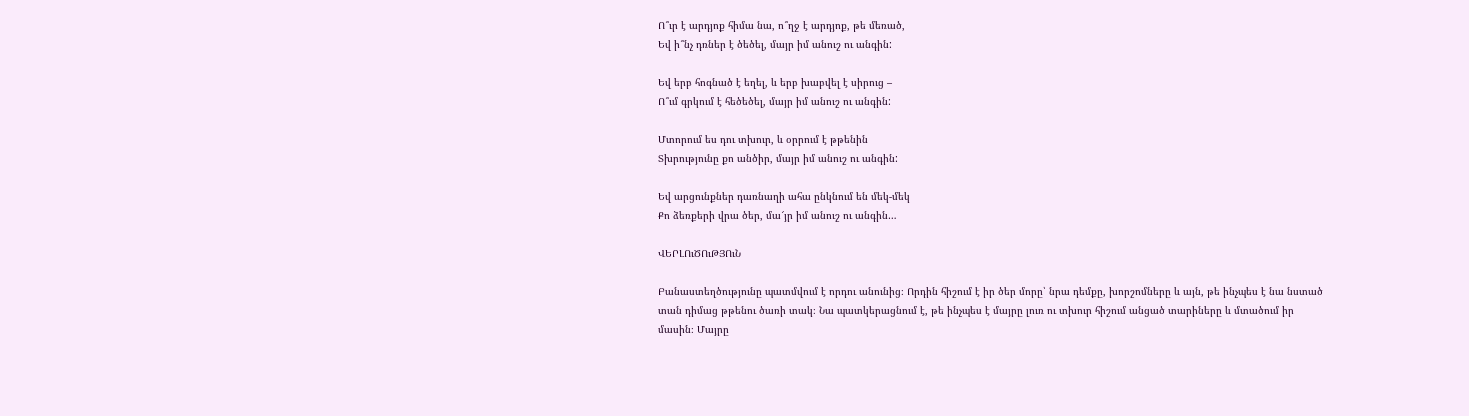Ո՞ւր է արդյոք հիմա նա, ո՞ղջ է արդյոք, թե մեռած,
Եվ ի՞նչ դռներ է ծեծել, մայր իմ անուշ ու անգին:

Եվ երբ հոգնած է եղել, և երբ խաբվել է սիրուց –
Ո՞ւմ գրկում է հեծեծել, մայր իմ անուշ ու անգին:

Մտորում ես դու տխուր, և օրրում է թթենին
Տխրությունը քո անծիր, մայր իմ անուշ ու անգին:

Եվ արցունքներ դառնաղի ահա ընկնում են մեկ-մեկ
Քո ձեռքերի վրա ծեր, մա՜յր իմ անուշ ու անգին…

ՎԵՐԼՈւԾՈւԹՅՈւՆ

Բանաստեղծությունը պատմվում է որդու անունից։ Որդին հիշում է իր ծեր մորը՝ նրա դեմքը, խորշոմները և այն, թե ինչպես է նա նստած տան դիմաց թթենու ծառի տակ։ Նա պատկերացնում է, թե ինչպես է մայրը լուռ ու տխուր հիշում անցած տարիները և մտածում իր մասին։ Մայրը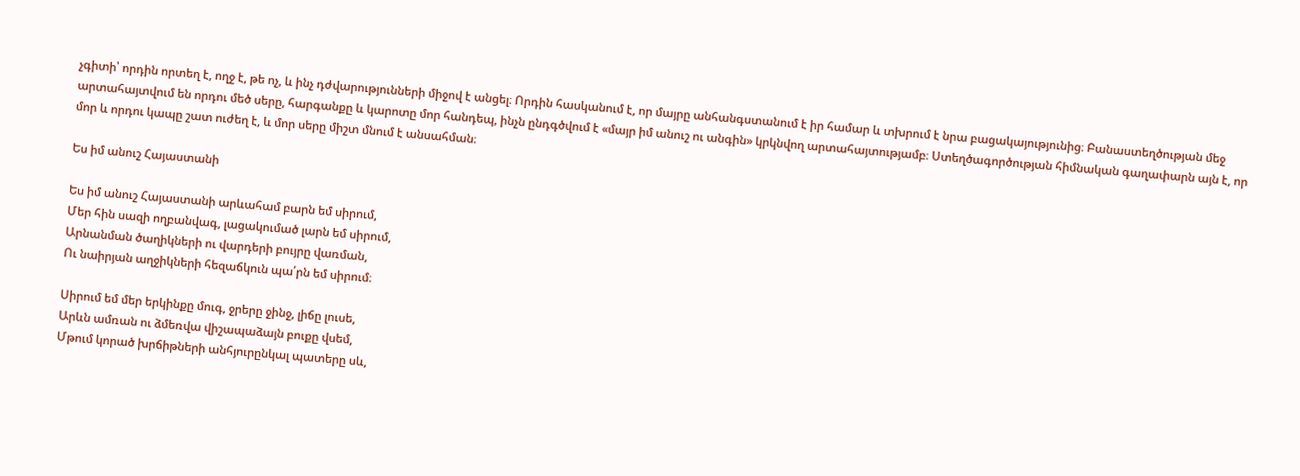չգիտի՝ որդին որտեղ է, ողջ է, թե ոչ, և ինչ դժվարությունների միջով է անցել։ Որդին հասկանում է, որ մայրը անհանգստանում է իր համար և տխրում է նրա բացակայությունից։ Բանաստեղծության մեջ արտահայտվում են որդու մեծ սերը, հարգանքը և կարոտը մոր հանդեպ, ինչն ընդգծվում է «մայր իմ անուշ ու անգին» կրկնվող արտահայտությամբ։ Ստեղծագործության հիմնական գաղափարն այն է, որ մոր և որդու կապը շատ ուժեղ է, և մոր սերը միշտ մնում է անսահման։

Ես իմ անուշ Հայաստանի

Ես իմ անուշ Հայաստանի արևահամ բարն եմ սիրում,
Մեր հին սազի ողբանվագ, լացակումած լարն եմ սիրում,
Արնանման ծաղիկների ու վարդերի բույրը վառման,
Ու նաիրյան աղջիկների հեզաճկուն պա՛րն եմ սիրում։

Սիրում եմ մեր երկինքը մուգ, ջրերը ջինջ, լիճը լուսե,
Արևն ամռան ու ձմեռվա վիշապաձայն բուքը վսեմ,
Մթում կորած խրճիթների անհյուրընկալ պատերը սև,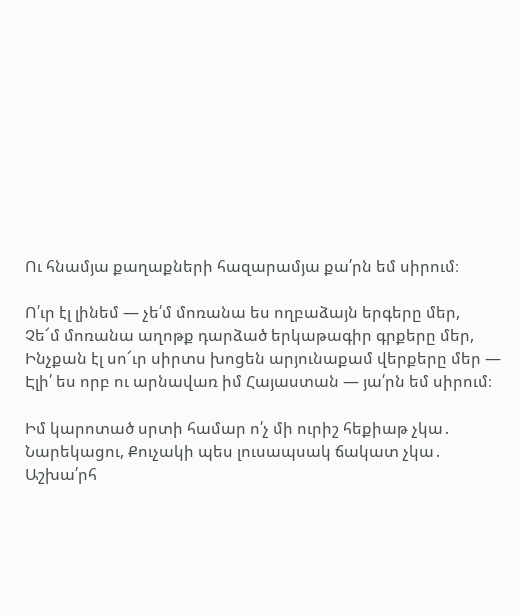Ու հնամյա քաղաքների հազարամյա քա՛րն եմ սիրում։

Ո՛ւր էլ լինեմ — չե՛մ մոռանա ես ողբաձայն երգերը մեր,
Չե՜մ մոռանա աղոթք դարձած երկաթագիր գրքերը մեր,
Ինչքան էլ սո՜ւր սիրտս խոցեն արյունաքամ վերքերը մեր —
Էլի՛ ես որբ ու արնավառ իմ Հայաստան — յա՛րն եմ սիրում։

Իմ կարոտած սրտի համար ո՛չ մի ուրիշ հեքիաթ չկա․
Նարեկացու, Քուչակի պես լուսապսակ ճակատ չկա․
Աշխա՛րհ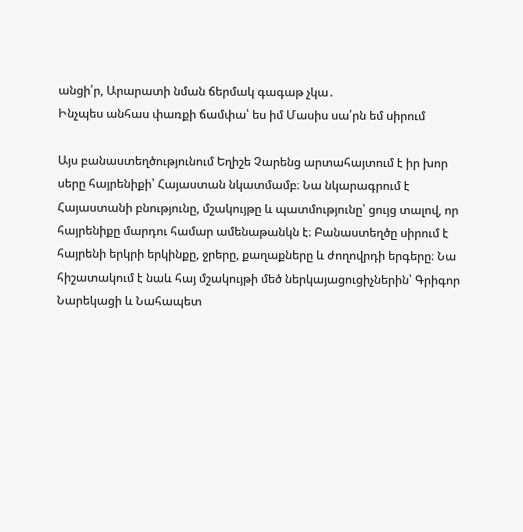անցի՛ր, Արարատի նման ճերմակ գագաթ չկա․
Ինչպես անհաս փառքի ճամփա՝ ես իմ Մասիս սա՛րն եմ սիրում

Այս բանաստեղծությունում Եղիշե Չարենց արտահայտում է իր խոր սերը հայրենիքի՝ Հայաստան նկատմամբ։ Նա նկարագրում է Հայաստանի բնությունը, մշակույթը և պատմությունը՝ ցույց տալով, որ հայրենիքը մարդու համար ամենաթանկն է։ Բանաստեղծը սիրում է հայրենի երկրի երկինքը, ջրերը, քաղաքները և ժողովրդի երգերը։ Նա հիշատակում է նաև հայ մշակույթի մեծ ներկայացուցիչներին՝ Գրիգոր Նարեկացի և Նահապետ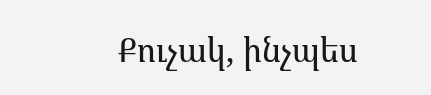Քուչակ, ինչպես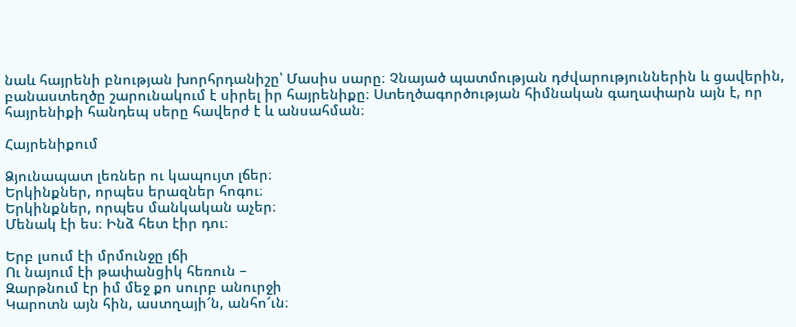նաև հայրենի բնության խորհրդանիշը՝ Մասիս սարը։ Չնայած պատմության դժվարություններին և ցավերին, բանաստեղծը շարունակում է սիրել իր հայրենիքը։ Ստեղծագործության հիմնական գաղափարն այն է, որ հայրենիքի հանդեպ սերը հավերժ է և անսահման։

Հայրենիքում

Ձյունապատ լեռներ ու կապույտ լճեր։
Երկինքներ, որպես երազներ հոգու։
Երկինքներ, որպես մանկական աչեր։
Մենակ էի ես։ Ինձ հետ էիր դու։

Երբ լսում էի մրմունջը լճի
Ու նայում էի թափանցիկ հեռուն –
Զարթնում էր իմ մեջ քո սուրբ անուրջի
Կարոտն այն հին, աստղայի՜ն, անհո՜ւն։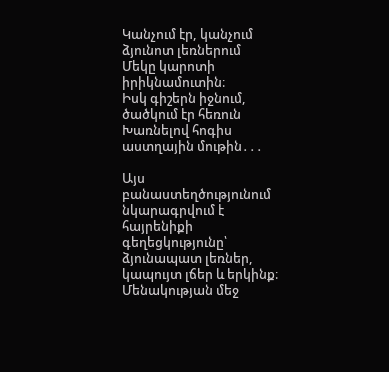Կանչում էր, կանչում ձյունոտ լեռներում
Մեկը կարոտի իրիկնամուտին։
Իսկ գիշերն իջնում, ծածկում էր հեռուն
Խառնելով հոգիս աստղային մութին․․․

Այս բանաստեղծությունում նկարագրվում է հայրենիքի գեղեցկությունը՝ ձյունապատ լեռներ, կապույտ լճեր և երկինք։ Մենակության մեջ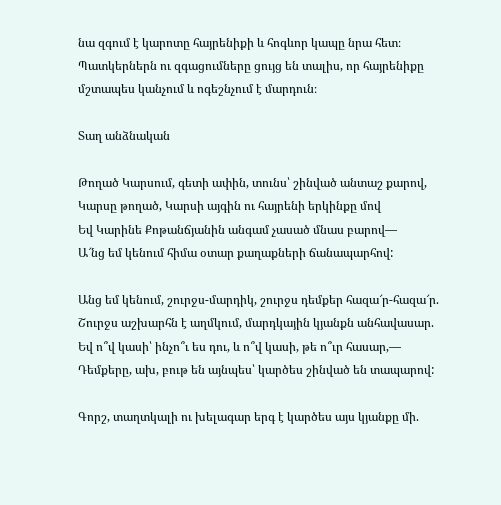նա զգում է կարոտը հայրենիքի և հոգևոր կապը նրա հետ։ Պատկերներն ու զգացումները ցույց են տալիս, որ հայրենիքը մշտապես կանչում և ոգեշնչում է մարդուն։

Տաղ անձնական

Թողած Կարսում, գետի ափին, տունս՝ շինված անտաշ քարով,
Կարսը թողած, Կարսի այգին ու հայրենի երկինքը մով
Եվ Կարինե Քոթանճյանին անգամ չասած մնաս բարով―
Ա՜նց եմ կենում հիմա օտար քաղաքների ճանապարհով:

Անց եմ կենում, շուրջս-մարդիկ, շուրջս դեմքեր հազա՜ր-հազա՜ր.
Շուրջս աշխարհն է աղմկում, մարդկային կյանքն անհավասար.
Եվ ո՞վ կասի՝ ինչո՞ւ ես դու, և ո՞վ կասի, թե ո՞ւր հասար,―
Դեմքերը, ախ, բութ են այնպես՝ կարծես շինված են տապարով:

Գորշ, տաղտկալի ու խելագար երգ է կարծես այս կյանքը մի.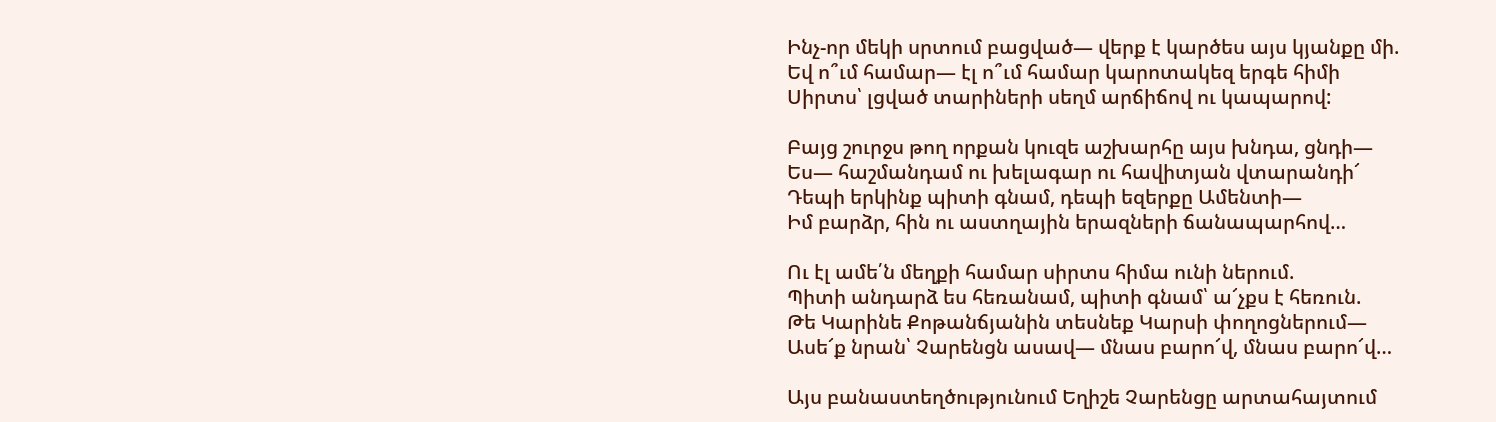Ինչ-որ մեկի սրտում բացված— վերք է կարծես այս կյանքը մի.
Եվ ո՞ւմ համար— էլ ո՞ւմ համար կարոտակեզ երգե հիմի
Սիրտս՝ լցված տարիների սեղմ արճիճով ու կապարով:

Բայց շուրջս թող որքան կուզե աշխարհը այս խնդա, ցնդի―
Ես— հաշմանդամ ու խելագար ու հավիտյան վտարանդի՜
Դեպի երկինք պիտի գնամ, դեպի եզերքը Ամենտի―
Իմ բարձր, հին ու աստղային երազների ճանապարհով…

Ու էլ ամե՛ն մեղքի համար սիրտս հիմա ունի ներում.
Պիտի անդարձ ես հեռանամ, պիտի գնամ՝ ա՜չքս է հեռուն.
Թե Կարինե Քոթանճյանին տեսնեք Կարսի փողոցներում―
Ասե՜ք նրան՝ Չարենցն ասավ— մնաս բարո՜վ, մնաս բարո՜վ…

Այս բանաստեղծությունում Եղիշե Չարենցը արտահայտում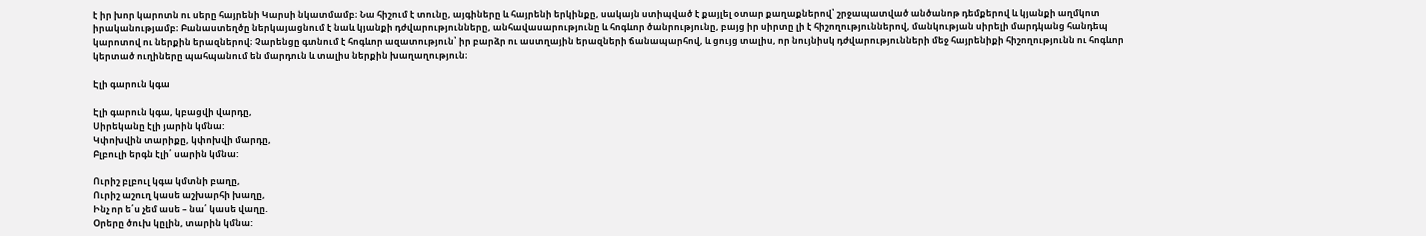է իր խոր կարոտն ու սերը հայրենի Կարսի նկատմամբ։ Նա հիշում է տունը, այգիները և հայրենի երկինքը, սակայն ստիպված է քայլել օտար քաղաքներով՝ շրջապատված անծանոթ դեմքերով և կյանքի աղմկոտ իրականությամբ։ Բանաստեղծը ներկայացնում է նաև կյանքի դժվարությունները, անհավասարությունը և հոգևոր ծանրությունը, բայց իր սիրտը լի է հիշողություններով, մանկության սիրելի մարդկանց հանդեպ կարոտով ու ներքին երազներով։ Չարենցը գտնում է հոգևոր ազատություն՝ իր բարձր ու աստղային երազների ճանապարհով, և ցույց տալիս, որ նույնիսկ դժվարությունների մեջ հայրենիքի հիշողությունն ու հոգևոր կերտած ուղիները պահպանում են մարդուն և տալիս ներքին խաղաղություն։

Էլի գարուն կգա

Էլի գարուն կգա, կբացվի վարդը,
Սիրեկանը էլի յարին կմնա:
Կփոխվին տարիքը, կփոխվի մարդը,
Բլբուլի երգն էլի՛ սարին կմնա:

Ուրիշ բլբուլ կգա կմտնի բաղը,
Ուրիշ աշուղ կասե աշխարհի խաղը,
Ինչ որ ե՛ս չեմ ասե – նա՛ կասե վաղը.
Օրերը ծուխ կըլին, տարին կմնա: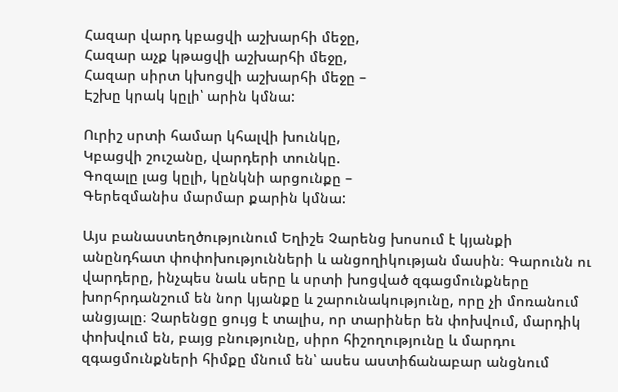Հազար վարդ կբացվի աշխարհի մեջը,
Հազար աչք կթացվի աշխարհի մեջը,
Հազար սիրտ կխոցվի աշխարհի մեջը –
Էշխը կրակ կըլի՝ արին կմնա:

Ուրիշ սրտի համար կհալվի խունկը,
Կբացվի շուշանը, վարդերի տունկը.
Գոզալը լաց կըլի, կընկնի արցունքը –
Գերեզմանիս մարմար քարին կմնա:

Այս բանաստեղծությունում Եղիշե Չարենց խոսում է կյանքի անընդհատ փոփոխությունների և անցողիկության մասին։ Գարունն ու վարդերը, ինչպես նաև սերը և սրտի խոցված զգացմունքները խորհրդանշում են նոր կյանքը և շարունակությունը, որը չի մոռանում անցյալը։ Չարենցը ցույց է տալիս, որ տարիներ են փոխվում, մարդիկ փոխվում են, բայց բնությունը, սիրո հիշողությունը և մարդու զգացմունքների հիմքը մնում են՝ ասես աստիճանաբար անցնում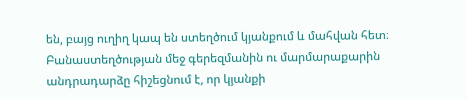են, բայց ուղիղ կապ են ստեղծում կյանքում և մահվան հետ։ Բանաստեղծության մեջ գերեզմանին ու մարմարաքարին անդրադարձը հիշեցնում է, որ կյանքի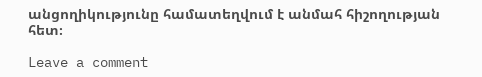անցողիկությունը համատեղվում է անմահ հիշողության հետ։

Leave a comment